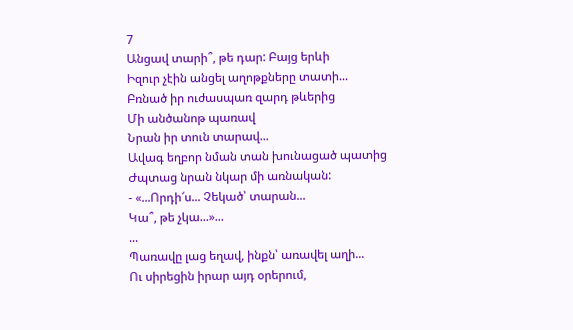7
Անցավ տարի՞, թե դար: Բայց երևի
Իզուր չէին անցել աղոթքները տատի...
Բռնած իր ուժասպառ զարդ թևերից
Մի անծանոթ պառավ
Նրան իր տուն տարավ...
Ավագ եղբոր նման տան խունացած պատից
Ժպտաց նրան նկար մի առնական:
- «...Որդի՜ս... Չեկած՝ տարան...
Կա՞, թե չկա...»...
...
Պառավը լաց եղավ, ինքն՝ առավել աղի...
Ու սիրեցին իրար այդ օրերում,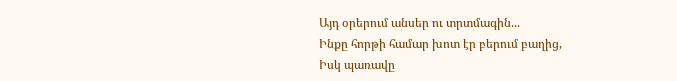Այդ օրերում անսեր ու տրտմագին...
Ինքը հորթի համար խոտ էր բերում բաղից,
Իսկ պառավը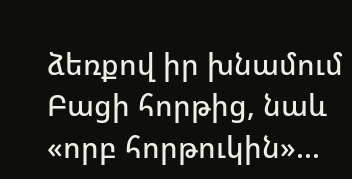ձեռքով իր խնամում
Բացի հորթից, նաև «որբ հորթուկին»...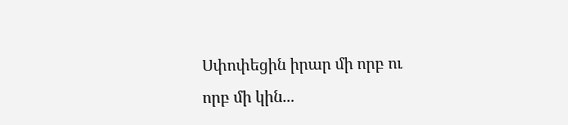Սփոփեցին իրար մի որբ ու որբ մի կին...